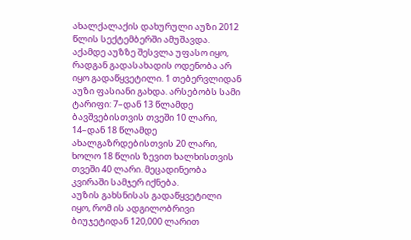ახალქალაქის დახურული აუზი 2012 წლის სექტემბერში ამუშავდა. აქამდე აუზზე შესვლა უფასო იყო, რადგან გადასახადის ოდენობა არ იყო გადაწყვეტილი. 1 თებერვლიდან აუზი ფასიანი გახდა. არსებობს სამი ტარიფი: 7–დან 13 წლამდე ბავშვებისთვის თვეში 10 ლარი, 14–დან 18 წლამდე ახალგაზრდებისთვის 20 ლარი, ხოლო 18 წლის ზევით ხალხისთვის თვეში 40 ლარი. მეცადინეობა კვირაში სამჯერ იქნება.
აუზის გახსნისას გადაწყვეტილი იყო, რომ ის ადგილობრივი ბიუჯეტიდან 120,000 ლარით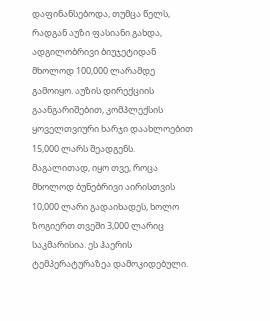დაფინანსებოდა, თუმცა წელს, რადგან აუზი ფასიანი გახდა, ადგილობრივი ბიუჯეტიდან მხოლოდ 100,000 ლარამდე გამოიყო. აუზის დირექციის გაანგარიშებით, კომპლექსის ყოველთვიური ხარჯი დაახლოებით 15,000 ლარს შეადგენს. მაგალითად, იყო თვე, როცა მხოლოდ ბუნებრივი აირისთვის 10,000 ლარი გადაიხადეს, ხოლო ზოგიერთ თვეში 3,000 ლარიც საკმარისია. ეს ჰაერის ტემპერატურაზეა დამოკიდებული.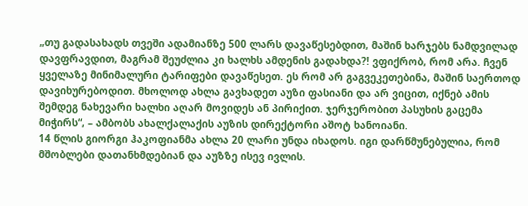„თუ გადასახადს თვეში ადამიანზე 500 ლარს დავაწესებდით, მაშინ ხარჯებს ნამდვილად დავფრავდით, მაგრამ შეუძლია კი ხალხს ამდენის გადახდა?! ვფიქრობ, რომ არა. ჩვენ ყველაზე მინიმალური ტარიფები დავაწესეთ. ეს რომ არ გაგვეკეთებინა, მაშინ საერთოდ დავიხურებოდით. მხოლოდ ახლა გავხადეთ აუზი ფასიანი და არ ვიცით, იქნებ ამის შემდეგ ნახევარი ხალხი აღარ მოვიდეს ან პირიქით. ჯერჯერობით პასუხის გაცემა მიჭირს“, – ამბობს ახალქალაქის აუზის დირექტორი აშოტ ხანოიანი.
14 წლის გიორგი ჰაკოფიანმა ახლა 20 ლარი უნდა იხადოს. იგი დარწმუნებულია, რომ მშობლები დათანხმდებიან და აუზზე ისევ ივლის.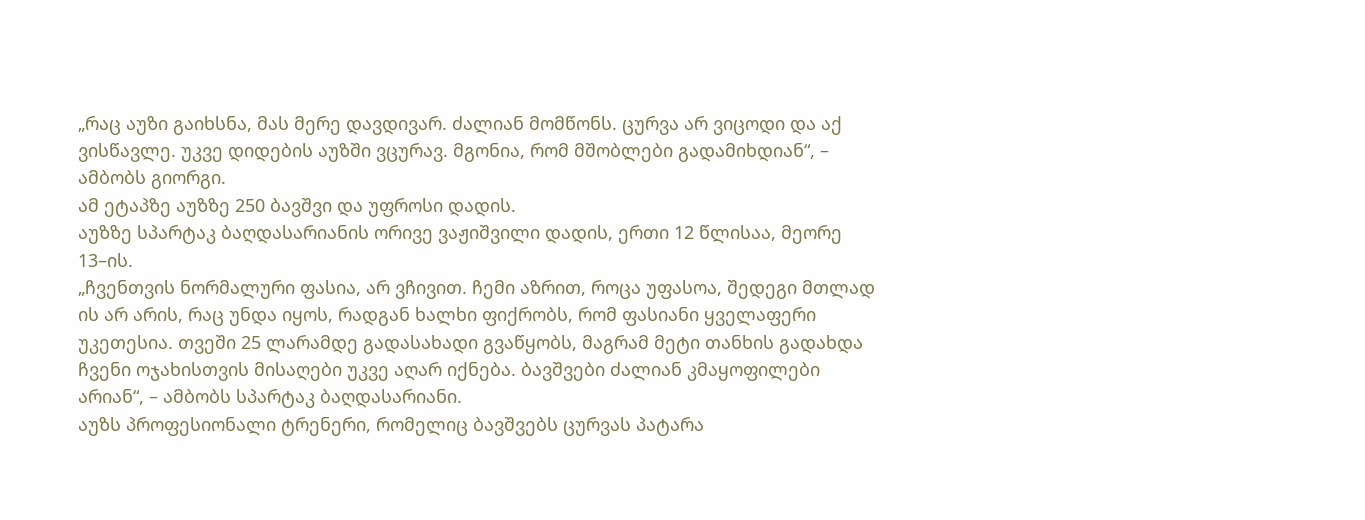„რაც აუზი გაიხსნა, მას მერე დავდივარ. ძალიან მომწონს. ცურვა არ ვიცოდი და აქ ვისწავლე. უკვე დიდების აუზში ვცურავ. მგონია, რომ მშობლები გადამიხდიან“, – ამბობს გიორგი.
ამ ეტაპზე აუზზე 250 ბავშვი და უფროსი დადის.
აუზზე სპარტაკ ბაღდასარიანის ორივე ვაჟიშვილი დადის, ერთი 12 წლისაა, მეორე 13–ის.
„ჩვენთვის ნორმალური ფასია, არ ვჩივით. ჩემი აზრით, როცა უფასოა, შედეგი მთლად ის არ არის, რაც უნდა იყოს, რადგან ხალხი ფიქრობს, რომ ფასიანი ყველაფერი უკეთესია. თვეში 25 ლარამდე გადასახადი გვაწყობს, მაგრამ მეტი თანხის გადახდა ჩვენი ოჯახისთვის მისაღები უკვე აღარ იქნება. ბავშვები ძალიან კმაყოფილები არიან“, – ამბობს სპარტაკ ბაღდასარიანი.
აუზს პროფესიონალი ტრენერი, რომელიც ბავშვებს ცურვას პატარა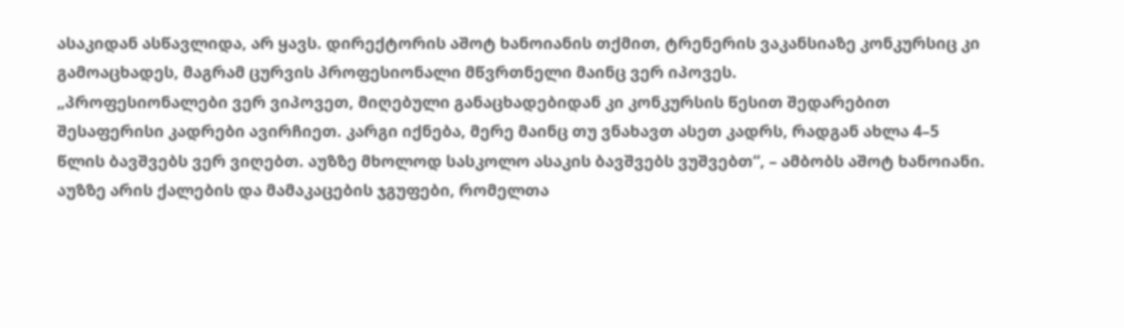ასაკიდან ასწავლიდა, არ ყავს. დირექტორის აშოტ ხანოიანის თქმით, ტრენერის ვაკანსიაზე კონკურსიც კი გამოაცხადეს, მაგრამ ცურვის პროფესიონალი მწვრთნელი მაინც ვერ იპოვეს.
„პროფესიონალები ვერ ვიპოვეთ, მიღებული განაცხადებიდან კი კონკურსის წესით შედარებით შესაფერისი კადრები ავირჩიეთ. კარგი იქნება, მერე მაინც თუ ვნახავთ ასეთ კადრს, რადგან ახლა 4–5 წლის ბავშვებს ვერ ვიღებთ. აუზზე მხოლოდ სასკოლო ასაკის ბავშვებს ვუშვებთ“, – ამბობს აშოტ ხანოიანი.
აუზზე არის ქალების და მამაკაცების ჯგუფები, რომელთა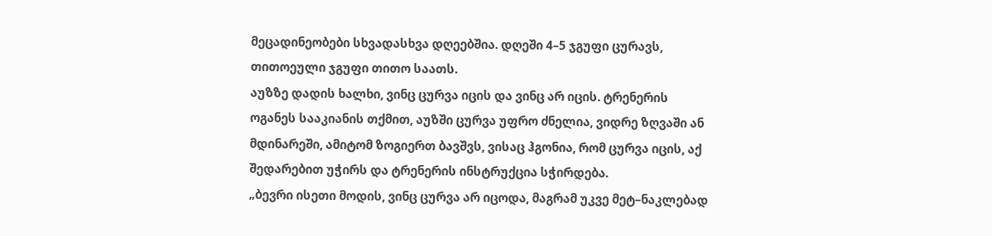მეცადინეობები სხვადასხვა დღეებშია. დღეში 4–5 ჯგუფი ცურავს, თითოეული ჯგუფი თითო საათს.
აუზზე დადის ხალხი, ვინც ცურვა იცის და ვინც არ იცის. ტრენერის ოგანეს სააკიანის თქმით, აუზში ცურვა უფრო ძნელია, ვიდრე ზღვაში ან მდინარეში, ამიტომ ზოგიერთ ბავშვს, ვისაც ჰგონია, რომ ცურვა იცის, აქ შედარებით უჭირს და ტრენერის ინსტრუქცია სჭირდება.
„ბევრი ისეთი მოდის, ვინც ცურვა არ იცოდა, მაგრამ უკვე მეტ–ნაკლებად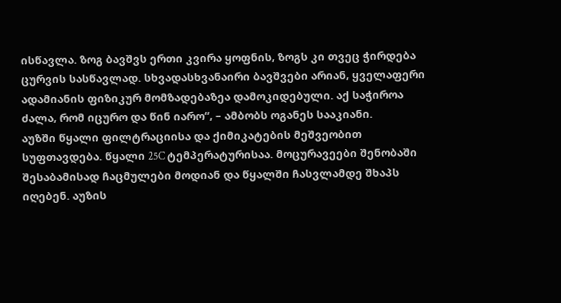ისწავლა. ზოგ ბავშვს ერთი კვირა ყოფნის, ზოგს კი თვეც ჭირდება ცურვის სასწავლად. სხვადასხვანაირი ბავშვები არიან, ყველაფერი ადამიანის ფიზიკურ მომზადებაზეა დამოკიდებული. აქ საჭიროა ძალა, რომ იცურო და წინ იარო“, – ამბობს ოგანეს სააკიანი.
აუზში წყალი ფილტრაციისა და ქიმიკატების მეშვეობით სუფთავდება. წყალი 25C ტემპერატურისაა. მოცურავეები შენობაში შესაბამისად ჩაცმულები მოდიან და წყალში ჩასვლამდე შხაპს იღებენ. აუზის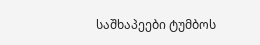საშხაპეები ტუმბოს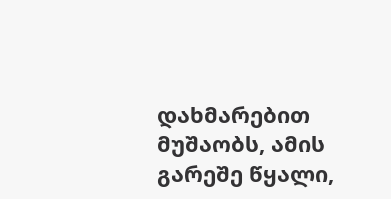დახმარებით მუშაობს, ამის გარეშე წყალი,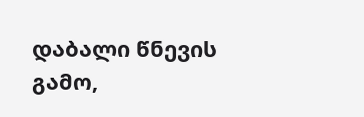დაბალი წნევის გამო,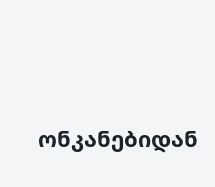ონკანებიდან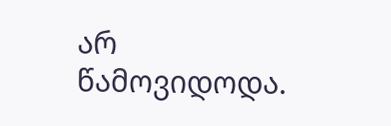არ წამოვიდოდა.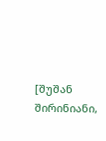[შუშან შირინიანი,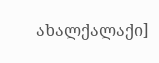ახალქალაქი]